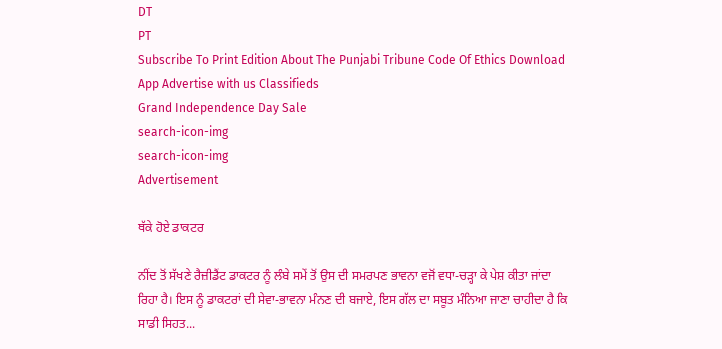DT
PT
Subscribe To Print Edition About The Punjabi Tribune Code Of Ethics Download App Advertise with us Classifieds
Grand Independence Day Sale
search-icon-img
search-icon-img
Advertisement

ਥੱਕੇ ਹੋਏ ਡਾਕਟਰ

ਨੀਂਦ ਤੋਂ ਸੱਖਣੇ ਰੈਜ਼ੀਡੈਂਟ ਡਾਕਟਰ ਨੂੰ ਲੰਬੇ ਸਮੇਂ ਤੋਂ ਉਸ ਦੀ ਸਮਰਪਣ ਭਾਵਨਾ ਵਜੋਂ ਵਧਾ-ਚੜ੍ਹਾ ਕੇ ਪੇਸ਼ ਕੀਤਾ ਜਾਂਦਾ ਰਿਹਾ ਹੈ। ਇਸ ਨੂੰ ਡਾਕਟਰਾਂ ਦੀ ਸੇਵਾ-ਭਾਵਨਾ ਮੰਨਣ ਦੀ ਬਜਾਏ, ਇਸ ਗੱਲ ਦਾ ਸਬੂਤ ਮੰਨਿਆ ਜਾਣਾ ਚਾਹੀਦਾ ਹੈ ਕਿ ਸਾਡੀ ਸਿਹਤ...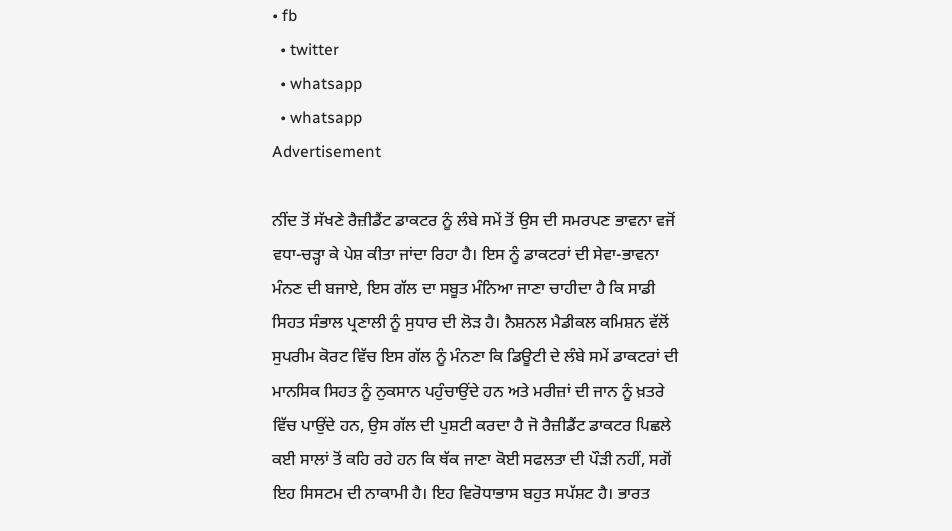• fb
  • twitter
  • whatsapp
  • whatsapp
Advertisement

ਨੀਂਦ ਤੋਂ ਸੱਖਣੇ ਰੈਜ਼ੀਡੈਂਟ ਡਾਕਟਰ ਨੂੰ ਲੰਬੇ ਸਮੇਂ ਤੋਂ ਉਸ ਦੀ ਸਮਰਪਣ ਭਾਵਨਾ ਵਜੋਂ ਵਧਾ-ਚੜ੍ਹਾ ਕੇ ਪੇਸ਼ ਕੀਤਾ ਜਾਂਦਾ ਰਿਹਾ ਹੈ। ਇਸ ਨੂੰ ਡਾਕਟਰਾਂ ਦੀ ਸੇਵਾ-ਭਾਵਨਾ ਮੰਨਣ ਦੀ ਬਜਾਏ, ਇਸ ਗੱਲ ਦਾ ਸਬੂਤ ਮੰਨਿਆ ਜਾਣਾ ਚਾਹੀਦਾ ਹੈ ਕਿ ਸਾਡੀ ਸਿਹਤ ਸੰਭਾਲ ਪ੍ਰਣਾਲੀ ਨੂੰ ਸੁਧਾਰ ਦੀ ਲੋੜ ਹੈ। ਨੈਸ਼ਨਲ ਮੈਡੀਕਲ ਕਮਿਸ਼ਨ ਵੱਲੋਂ ਸੁਪਰੀਮ ਕੋਰਟ ਵਿੱਚ ਇਸ ਗੱਲ ਨੂੰ ਮੰਨਣਾ ਕਿ ਡਿਊਟੀ ਦੇ ਲੰਬੇ ਸਮੇਂ ਡਾਕਟਰਾਂ ਦੀ ਮਾਨਸਿਕ ਸਿਹਤ ਨੂੰ ਨੁਕਸਾਨ ਪਹੁੰਚਾਉਂਦੇ ਹਨ ਅਤੇ ਮਰੀਜ਼ਾਂ ਦੀ ਜਾਨ ਨੂੰ ਖ਼ਤਰੇ ਵਿੱਚ ਪਾਉਂਦੇ ਹਨ, ਉਸ ਗੱਲ ਦੀ ਪੁਸ਼ਟੀ ਕਰਦਾ ਹੈ ਜੋ ਰੈਜ਼ੀਡੈਂਟ ਡਾਕਟਰ ਪਿਛਲੇ ਕਈ ਸਾਲਾਂ ਤੋਂ ਕਹਿ ਰਹੇ ਹਨ ਕਿ ਥੱਕ ਜਾਣਾ ਕੋਈ ਸਫਲਤਾ ਦੀ ਪੌੜੀ ਨਹੀਂ, ਸਗੋਂ ਇਹ ਸਿਸਟਮ ਦੀ ਨਾਕਾਮੀ ਹੈ। ਇਹ ਵਿਰੋਧਾਭਾਸ ਬਹੁਤ ਸਪੱਸ਼ਟ ਹੈ। ਭਾਰਤ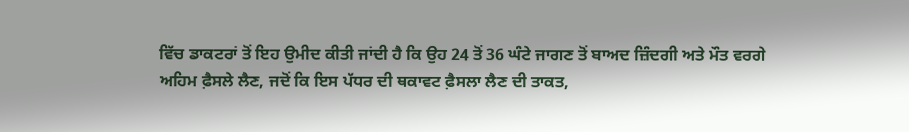ਵਿੱਚ ਡਾਕਟਰਾਂ ਤੋਂ ਇਹ ਉਮੀਦ ਕੀਤੀ ਜਾਂਦੀ ਹੈ ਕਿ ਉਹ 24 ਤੋਂ 36 ਘੰਟੇ ਜਾਗਣ ਤੋਂ ਬਾਅਦ ਜ਼ਿੰਦਗੀ ਅਤੇ ਮੌਤ ਵਰਗੇ ਅਹਿਮ ਫ਼ੈਸਲੇ ਲੈਣ, ਜਦੋਂ ਕਿ ਇਸ ਪੱਧਰ ਦੀ ਥਕਾਵਟ ਫ਼ੈਸਲਾ ਲੈਣ ਦੀ ਤਾਕਤ,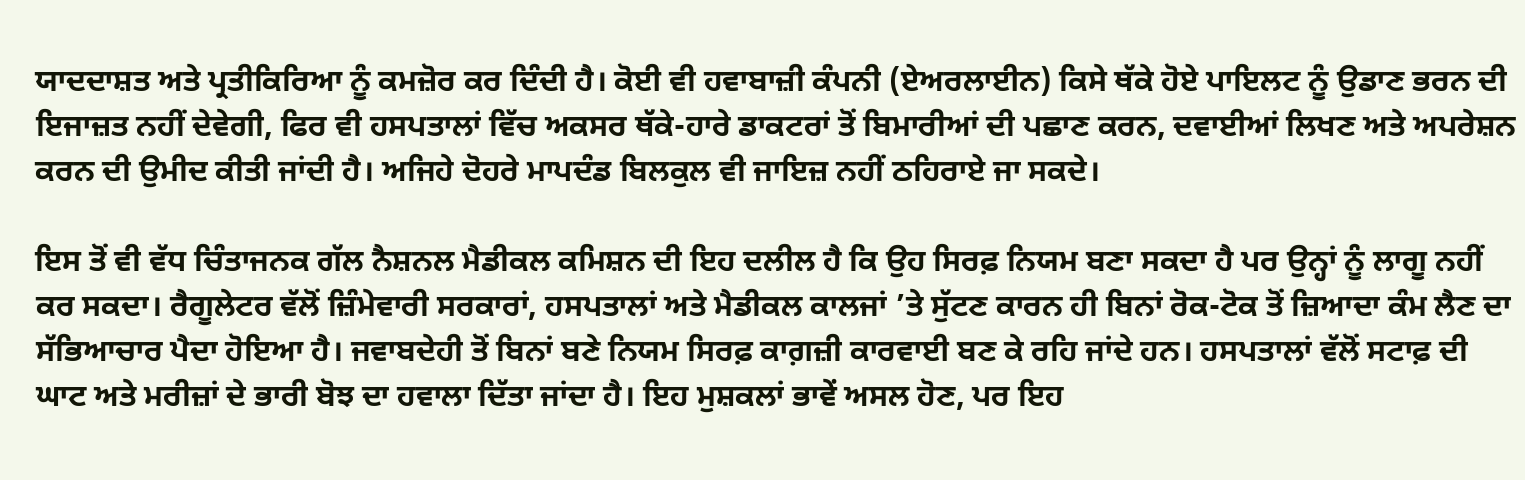ਯਾਦਦਾਸ਼ਤ ਅਤੇ ਪ੍ਰਤੀਕਿਰਿਆ ਨੂੰ ਕਮਜ਼ੋਰ ਕਰ ਦਿੰਦੀ ਹੈ। ਕੋਈ ਵੀ ਹਵਾਬਾਜ਼ੀ ਕੰਪਨੀ (ਏਅਰਲਾਈਨ) ਕਿਸੇ ਥੱਕੇ ਹੋਏ ਪਾਇਲਟ ਨੂੰ ਉਡਾਣ ਭਰਨ ਦੀ ਇਜਾਜ਼ਤ ਨਹੀਂ ਦੇਵੇਗੀ, ਫਿਰ ਵੀ ਹਸਪਤਾਲਾਂ ਵਿੱਚ ਅਕਸਰ ਥੱਕੇ-ਹਾਰੇ ਡਾਕਟਰਾਂ ਤੋਂ ਬਿਮਾਰੀਆਂ ਦੀ ਪਛਾਣ ਕਰਨ, ਦਵਾਈਆਂ ਲਿਖਣ ਅਤੇ ਅਪਰੇਸ਼ਨ ਕਰਨ ਦੀ ਉਮੀਦ ਕੀਤੀ ਜਾਂਦੀ ਹੈ। ਅਜਿਹੇ ਦੋਹਰੇ ਮਾਪਦੰਡ ਬਿਲਕੁਲ ਵੀ ਜਾਇਜ਼ ਨਹੀਂ ਠਹਿਰਾਏ ਜਾ ਸਕਦੇ।

ਇਸ ਤੋਂ ਵੀ ਵੱਧ ਚਿੰਤਾਜਨਕ ਗੱਲ ਨੈਸ਼ਨਲ ਮੈਡੀਕਲ ਕਮਿਸ਼ਨ ਦੀ ਇਹ ਦਲੀਲ ਹੈ ਕਿ ਉਹ ਸਿਰਫ਼ ਨਿਯਮ ਬਣਾ ਸਕਦਾ ਹੈ ਪਰ ਉਨ੍ਹਾਂ ਨੂੰ ਲਾਗੂ ਨਹੀਂ ਕਰ ਸਕਦਾ। ਰੈਗੂਲੇਟਰ ਵੱਲੋਂ ਜ਼ਿੰਮੇਵਾਰੀ ਸਰਕਾਰਾਂ, ਹਸਪਤਾਲਾਂ ਅਤੇ ਮੈਡੀਕਲ ਕਾਲਜਾਂ ’ਤੇ ਸੁੱਟਣ ਕਾਰਨ ਹੀ ਬਿਨਾਂ ਰੋਕ-ਟੋਕ ਤੋਂ ਜ਼ਿਆਦਾ ਕੰਮ ਲੈਣ ਦਾ ਸੱਭਿਆਚਾਰ ਪੈਦਾ ਹੋਇਆ ਹੈ। ਜਵਾਬਦੇਹੀ ਤੋਂ ਬਿਨਾਂ ਬਣੇ ਨਿਯਮ ਸਿਰਫ਼ ਕਾਗ਼ਜ਼ੀ ਕਾਰਵਾਈ ਬਣ ਕੇ ਰਹਿ ਜਾਂਦੇ ਹਨ। ਹਸਪਤਾਲਾਂ ਵੱਲੋਂ ਸਟਾਫ਼ ਦੀ ਘਾਟ ਅਤੇ ਮਰੀਜ਼ਾਂ ਦੇ ਭਾਰੀ ਬੋਝ ਦਾ ਹਵਾਲਾ ਦਿੱਤਾ ਜਾਂਦਾ ਹੈ। ਇਹ ਮੁਸ਼ਕਲਾਂ ਭਾਵੇਂ ਅਸਲ ਹੋਣ, ਪਰ ਇਹ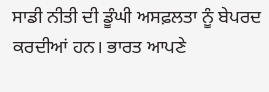ਸਾਡੀ ਨੀਤੀ ਦੀ ਡੂੰਘੀ ਅਸਫ਼ਲਤਾ ਨੂੰ ਬੇਪਰਦ ਕਰਦੀਆਂ ਹਨ। ਭਾਰਤ ਆਪਣੇ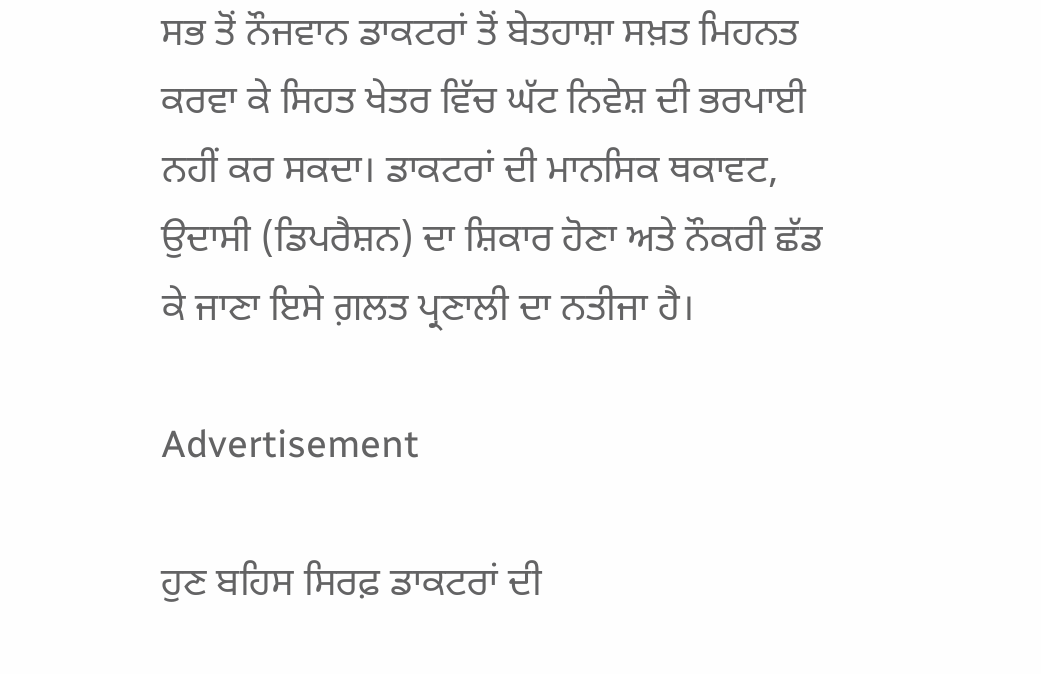ਸਭ ਤੋਂ ਨੌਜਵਾਨ ਡਾਕਟਰਾਂ ਤੋਂ ਬੇਤਹਾਸ਼ਾ ਸਖ਼ਤ ਮਿਹਨਤ ਕਰਵਾ ਕੇ ਸਿਹਤ ਖੇਤਰ ਵਿੱਚ ਘੱਟ ਨਿਵੇਸ਼ ਦੀ ਭਰਪਾਈ ਨਹੀਂ ਕਰ ਸਕਦਾ। ਡਾਕਟਰਾਂ ਦੀ ਮਾਨਸਿਕ ਥਕਾਵਟ, ਉਦਾਸੀ (ਡਿਪਰੈਸ਼ਨ) ਦਾ ਸ਼ਿਕਾਰ ਹੋਣਾ ਅਤੇ ਨੌਕਰੀ ਛੱਡ ਕੇ ਜਾਣਾ ਇਸੇ ਗ਼ਲਤ ਪ੍ਰਣਾਲੀ ਦਾ ਨਤੀਜਾ ਹੈ।

Advertisement

ਹੁਣ ਬਹਿਸ ਸਿਰਫ਼ ਡਾਕਟਰਾਂ ਦੀ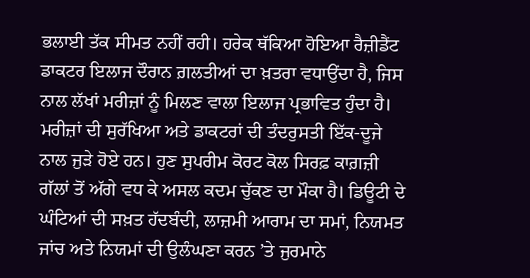ਭਲਾਈ ਤੱਕ ਸੀਮਤ ਨਹੀਂ ਰਹੀ। ਹਰੇਕ ਥੱਕਿਆ ਹੋਇਆ ਰੈਜ਼ੀਡੈਂਟ ਡਾਕਟਰ ਇਲਾਜ ਦੌਰਾਨ ਗ਼ਲਤੀਆਂ ਦਾ ਖ਼ਤਰਾ ਵਧਾਉਂਦਾ ਹੈ, ਜਿਸ ਨਾਲ ਲੱਖਾਂ ਮਰੀਜ਼ਾਂ ਨੂੰ ਮਿਲਣ ਵਾਲਾ ਇਲਾਜ ਪ੍ਰਭਾਵਿਤ ਹੁੰਦਾ ਹੈ। ਮਰੀਜ਼ਾਂ ਦੀ ਸੁਰੱਖਿਆ ਅਤੇ ਡਾਕਟਰਾਂ ਦੀ ਤੰਦਰੁਸਤੀ ਇੱਕ-ਦੂਜੇ ਨਾਲ ਜੁੜੇ ਹੋਏ ਹਨ। ਹੁਣ ਸੁਪਰੀਮ ਕੋਰਟ ਕੋਲ ਸਿਰਫ਼ ਕਾਗ਼ਜ਼ੀ ਗੱਲਾਂ ਤੋਂ ਅੱਗੇ ਵਧ ਕੇ ਅਸਲ ਕਦਮ ਚੁੱਕਣ ਦਾ ਮੌਕਾ ਹੈ। ਡਿਊਟੀ ਦੇ ਘੰਟਿਆਂ ਦੀ ਸਖ਼ਤ ਹੱਦਬੰਦੀ, ਲਾਜ਼ਮੀ ਆਰਾਮ ਦਾ ਸਮਾਂ, ਨਿਯਮਤ ਜਾਂਚ ਅਤੇ ਨਿਯਮਾਂ ਦੀ ਉਲੰਘਣਾ ਕਰਨ ’ਤੇ ਜੁਰਮਾਨੇ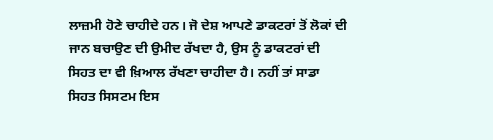ਲਾਜ਼ਮੀ ਹੋਣੇ ਚਾਹੀਦੇ ਹਨ। ਜੋ ਦੇਸ਼ ਆਪਣੇ ਡਾਕਟਰਾਂ ਤੋਂ ਲੋਕਾਂ ਦੀ ਜਾਨ ਬਚਾਉਣ ਦੀ ਉਮੀਦ ਰੱਖਦਾ ਹੈ, ਉਸ ਨੂੰ ਡਾਕਟਰਾਂ ਦੀ ਸਿਹਤ ਦਾ ਵੀ ਖ਼ਿਆਲ ਰੱਖਣਾ ਚਾਹੀਦਾ ਹੈ। ਨਹੀਂ ਤਾਂ ਸਾਡਾ ਸਿਹਤ ਸਿਸਟਮ ਇਸ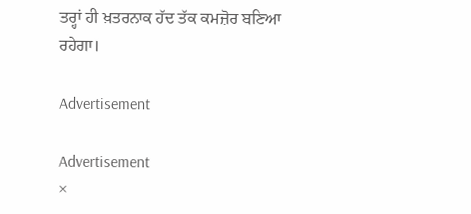ਤਰ੍ਹਾਂ ਹੀ ਖ਼ਤਰਨਾਕ ਹੱਦ ਤੱਕ ਕਮਜ਼ੋਰ ਬਣਿਆ ਰਹੇਗਾ।

Advertisement

Advertisement
×